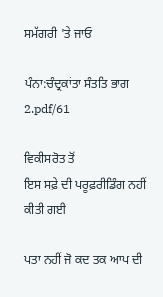ਸਮੱਗਰੀ 'ਤੇ ਜਾਓ

ਪੰਨਾ:ਚੰਦ੍ਰਕਾਂਤਾ ਸੰਤਤਿ ਭਾਗ 2.pdf/61

ਵਿਕੀਸਰੋਤ ਤੋਂ
ਇਸ ਸਫ਼ੇ ਦੀ ਪਰੂਫ਼ਰੀਡਿੰਗ ਨਹੀਂ ਕੀਤੀ ਗਈ

ਪਤਾ ਨਹੀਂ ਜੋ ਕਦ ਤਕ ਆਪ ਦੀ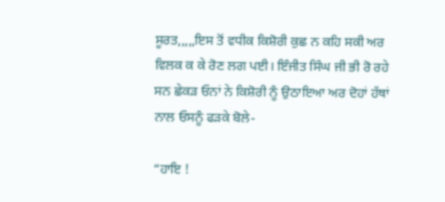ਸੂਰਤ,,,,,ਇਸ ਤੋਂ ਵਧੀਕ ਕਿਸ਼ੋਰੀ ਕੁਛ ਨ ਕਹਿ ਸਕੀ ਅਰ ਵਿਲਕ ਕ ਕੇ ਰੋਣ ਲਗ ਪਈ। ਇੰਜੀਤ ਸਿੰਘ ਜੀ ਭੀ ਰੋ ਰਹੇ ਸਨ ਛੇਕੜ ਓਨਾਂ ਨੇ ਕਿਸ਼ੋਰੀ ਨੂੰ ਉਠਾਇਆ ਅਰ ਦੋਹਾਂ ਹੱਥਾਂ ਨਾਲ ਓਸਨੂੰ ਫੜਕੇ ਬੋਲੇ-

“ਹਾਇ !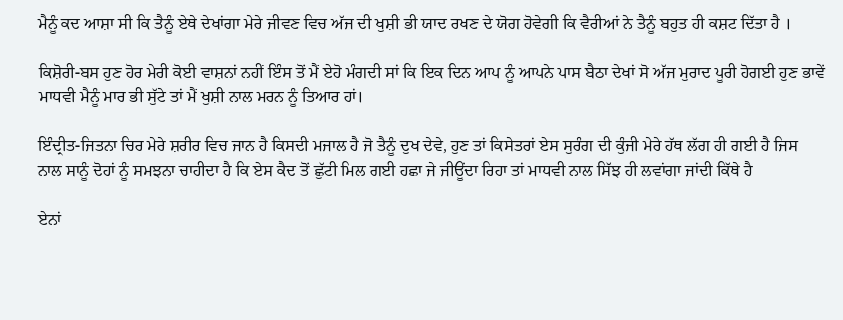ਮੈਨੂੰ ਕਦ ਆਸ਼ਾ ਸੀ ਕਿ ਤੈਨੂੰ ਏਥੇ ਦੇਖਾਂਗਾ ਮੇਰੇ ਜੀਵਣ ਵਿਚ ਅੱਜ ਦੀ ਖੁਸ਼ੀ ਭੀ ਯਾਦ ਰਖਣ ਦੇ ਯੋਗ ਹੋਵੇਗੀ ਕਿ ਵੈਰੀਆਂ ਨੇ ਤੈਨੂੰ ਬਹੁਤ ਹੀ ਕਸ਼ਟ ਦਿੱਤਾ ਹੈ ।

ਕਿਸ਼ੋਰੀ-ਬਸ ਹੁਣ ਹੋਰ ਮੇਰੀ ਕੋਈ ਵਾਸ਼ਨਾਂ ਨਹੀਂ ਇੰਸ ਤੋਂ ਮੈਂ ਏਹੋ ਮੰਗਦੀ ਸਾਂ ਕਿ ਇਕ ਦਿਨ ਆਪ ਨੂੰ ਆਪਨੇ ਪਾਸ ਬੈਠਾ ਦੇਖਾਂ ਸੋ ਅੱਜ ਮੁਰਾਦ ਪੂਰੀ ਹੋਗਈ ਹੁਣ ਭਾਵੇਂ ਮਾਧਵੀ ਮੈਨੂੰ ਮਾਰ ਭੀ ਸੁੱਟੇ ਤਾਂ ਮੈਂ ਖੁਸ਼ੀ ਨਾਲ ਮਰਨ ਨੂੰ ਤਿਆਰ ਹਾਂ।

ਇੰਦ੍ਰੀਤ-ਜਿਤਨਾ ਚਿਰ ਮੇਰੇ ਸ਼ਰੀਰ ਵਿਚ ਜਾਨ ਹੈ ਕਿਸਦੀ ਮਜਾਲ ਹੈ ਜੋ ਤੈਨੂੰ ਦੁਖ ਦੇਵੇ, ਹੁਣ ਤਾਂ ਕਿਸੇਤਰਾਂ ਏਸ ਸੁਰੰਗ ਦੀ ਕੁੰਜੀ ਮੇਰੇ ਹੱਥ ਲੱਗ ਹੀ ਗਈ ਹੈ ਜਿਸ ਨਾਲ ਸਾਨੂੰ ਦੋਹਾਂ ਨੂੰ ਸਮਝਨਾ ਚਾਹੀਦਾ ਹੈ ਕਿ ਏਸ ਕੈਦ ਤੋਂ ਛੁੱਟੀ ਮਿਲ ਗਈ ਹਛਾ ਜੇ ਜੀਊਂਦਾ ਰਿਹਾ ਤਾਂ ਮਾਧਵੀ ਨਾਲ ਸਿੱਝ ਹੀ ਲਵਾਂਗਾ ਜਾਂਦੀ ਕਿੱਥੇ ਹੈ

ਏਨਾਂ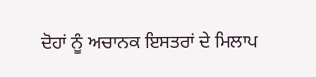ਦੋਹਾਂ ਨੂੰ ਅਚਾਨਕ ਇਸਤਰਾਂ ਦੇ ਮਿਲਾਪ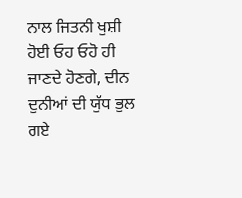ਨਾਲ ਜਿਤਨੀ ਖੁਸ਼ੀ ਹੋਈ ਓਹ ਓਹੋ ਹੀ ਜਾਣਦੇ ਹੋਣਗੇ, ਦੀਨ ਦੁਨੀਆਂ ਦੀ ਯੁੱਧ ਭੁਲ ਗਏ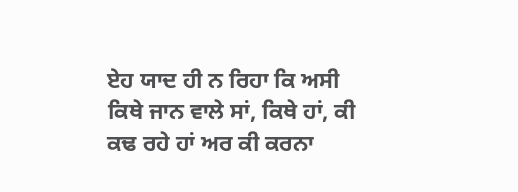ਏਹ ਯਾਦ ਹੀ ਨ ਰਿਹਾ ਕਿ ਅਸੀ ਕਿਥੇ ਜਾਨ ਵਾਲੇ ਸਾਂ, ਕਿਥੇ ਹਾਂ, ਕੀ ਕਢ ਰਹੇ ਹਾਂ ਅਰ ਕੀ ਕਰਨਾ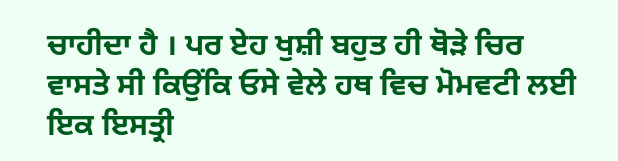ਚਾਹੀਦਾ ਹੈ । ਪਰ ਏਹ ਖੁਸ਼ੀ ਬਹੁਤ ਹੀ ਥੋੜੇ ਚਿਰ ਵਾਸਤੇ ਸੀ ਕਿਉਂਕਿ ਓਸੇ ਵੇਲੇ ਹਥ ਵਿਚ ਮੋਮਵਟੀ ਲਈ ਇਕ ਇਸਤ੍ਰੀ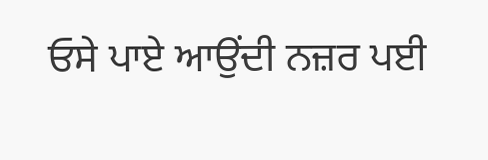ਓਸੇ ਪਾਏ ਆਉਂਦੀ ਨਜ਼ਰ ਪਈ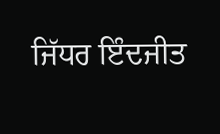ਜਿੱਧਰ ਇੰਦਜੀਤ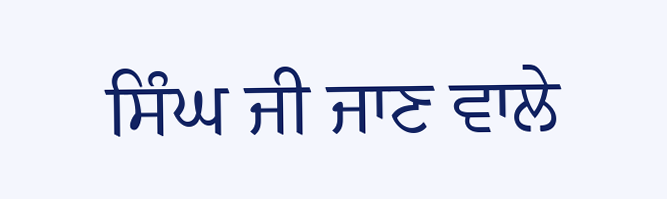ਸਿੰਘ ਜੀ ਜਾਣ ਵਾਲੇ